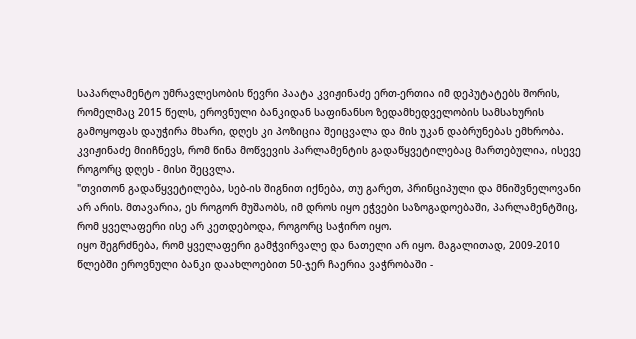საპარლამენტო უმრავლესობის წევრი პაატა კვიჟინაძე ერთ-ერთია იმ დეპუტატებს შორის, რომელმაც 2015 წელს, ეროვნული ბანკიდან საფინანსო ზედამხედველობის სამსახურის გამოყოფას დაუჭირა მხარი, დღეს კი პოზიცია შეიცვალა და მის უკან დაბრუნებას ემხრობა.
კვიჟინაძე მიიჩნევს, რომ წინა მოწვევის პარლამენტის გადაწყვეტილებაც მართებულია, ისევე როგორც დღეს - მისი შეცვლა.
"თვითონ გადაწყვეტილება, სებ-ის შიგნით იქნება, თუ გარეთ, პრინციპული და მნიშვნელოვანი არ არის. მთავარია, ეს როგორ მუშაობს, იმ დროს იყო ეჭვები საზოგადოებაში, პარლამენტშიც, რომ ყველაფერი ისე არ კეთდებოდა, როგორც საჭირო იყო.
იყო შეგრძნება, რომ ყველაფერი გამჭვირვალე და ნათელი არ იყო. მაგალითად, 2009-2010 წლებში ეროვნული ბანკი დაახლოებით 50-ჯერ ჩაერია ვაჭრობაში -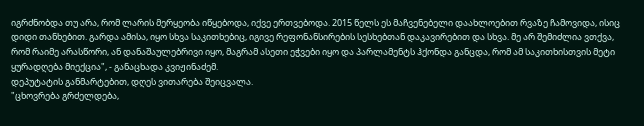იგრძნობდა თუ არა, რომ ლარის მერყეობა იწყებოდა, იქვე ერთვებოდა. 2015 წელს ეს მაჩვენებელი დაახლოებით რვაზე ჩამოვიდა, ისიც დიდი თანხებით. გარდა ამისა, იყო სხვა საკითხებიც, იგივე რეფონანსირების სესხებთან დაკავირებით და სხვა. მე არ შემიძლია ვთქვა, რომ რაიმე არასწორი, ან დანაშაულებრივი იყო, მაგრამ ასეთი ეჭვები იყო და პარლამენტს ჰქონდა განცდა, რომ ამ საკითხისთვის მეტი ყურადღება მიექცია", - განაცხადა კვიჟინაძემ.
დეპუტატის განმარტებით, დღეს ვითარება შეიცვალა.
"ცხოვრება გრძელდება,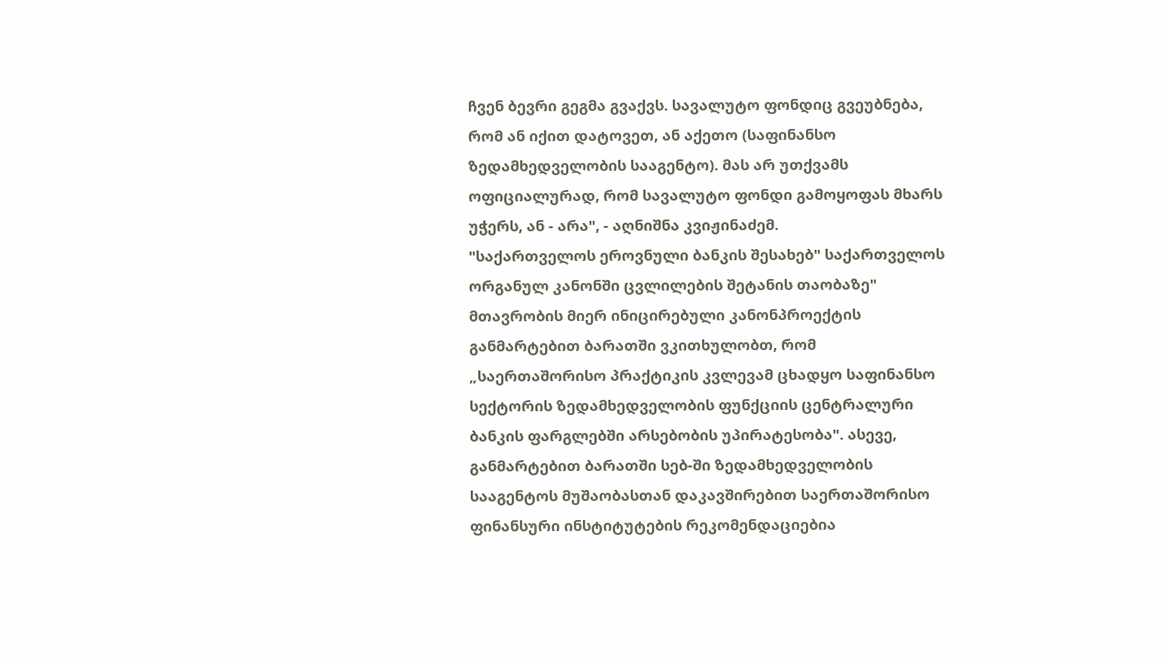ჩვენ ბევრი გეგმა გვაქვს. სავალუტო ფონდიც გვეუბნება, რომ ან იქით დატოვეთ, ან აქეთო (საფინანსო ზედამხედველობის სააგენტო). მას არ უთქვამს ოფიციალურად, რომ სავალუტო ფონდი გამოყოფას მხარს უჭერს, ან - არა", - აღნიშნა კვიჟინაძემ.
"საქართველოს ეროვნული ბანკის შესახებ" საქართველოს ორგანულ კანონში ცვლილების შეტანის თაობაზე" მთავრობის მიერ ინიცირებული კანონპროექტის განმარტებით ბარათში ვკითხულობთ, რომ „საერთაშორისო პრაქტიკის კვლევამ ცხადყო საფინანსო სექტორის ზედამხედველობის ფუნქციის ცენტრალური ბანკის ფარგლებში არსებობის უპირატესობა". ასევე, განმარტებით ბარათში სებ-ში ზედამხედველობის სააგენტოს მუშაობასთან დაკავშირებით საერთაშორისო ფინანსური ინსტიტუტების რეკომენდაციებია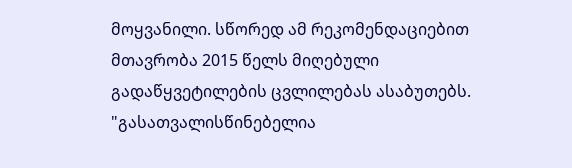მოყვანილი. სწორედ ამ რეკომენდაციებით მთავრობა 2015 წელს მიღებული გადაწყვეტილების ცვლილებას ასაბუთებს.
"გასათვალისწინებელია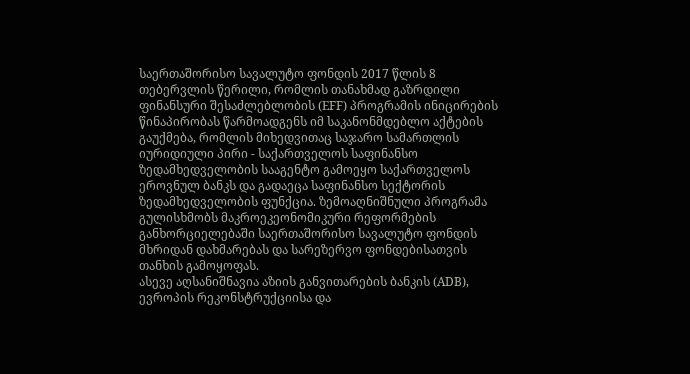საერთაშორისო სავალუტო ფონდის 2017 წლის 8 თებერვლის წერილი, რომლის თანახმად გაზრდილი ფინანსური შესაძლებლობის (EFF) პროგრამის ინიცირების წინაპირობას წარმოადგენს იმ საკანონმდებლო აქტების გაუქმება, რომლის მიხედვითაც საჯარო სამართლის იურიდიული პირი - საქართველოს საფინანსო ზედამხედველობის სააგენტო გამოეყო საქართველოს ეროვნულ ბანკს და გადაეცა საფინანსო სექტორის ზედამხედველობის ფუნქცია. ზემოაღნიშნული პროგრამა გულისხმობს მაკროეკეონომიკური რეფორმების განხორციელებაში საერთაშორისო სავალუტო ფონდის მხრიდან დახმარებას და სარეზერვო ფონდებისათვის თანხის გამოყოფას.
ასევე აღსანიშნავია აზიის განვითარების ბანკის (ADB), ევროპის რეკონსტრუქციისა და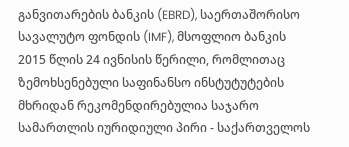განვითარების ბანკის (EBRD), საერთაშორისო სავალუტო ფონდის (IMF), მსოფლიო ბანკის 2015 წლის 24 ივნისის წერილი, რომლითაც ზემოხსენებული საფინანსო ინსტუტუტების მხრიდან რეკომენდირებულია საჯარო სამართლის იურიდიული პირი - საქართველოს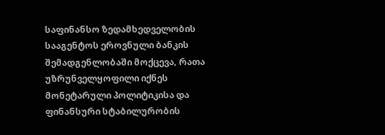საფინანსო ზედამხედველობის სააგენტოს ეროვნული ბანკის შემადგენლობაში მოქცევა, რათა უზრუნველყოფილი იქნეს მონეტარული პოლიტიკისა და ფინანსური სტაბილურობის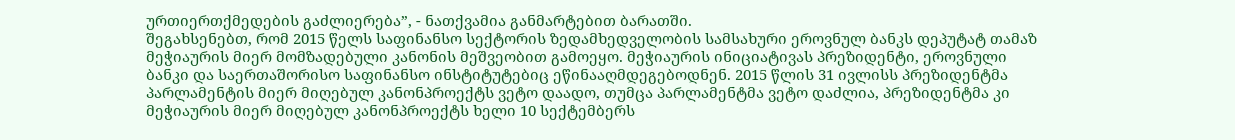ურთიერთქმედების გაძლიერება”, - ნათქვამია განმარტებით ბარათში.
შეგახსენებთ, რომ 2015 წელს საფინანსო სექტორის ზედამხედველობის სამსახური ეროვნულ ბანკს დეპუტატ თამაზ მეჭიაურის მიერ მომზადებული კანონის მეშვეობით გამოეყო. მეჭიაურის ინიციატივას პრეზიდენტი, ეროვნული ბანკი და საერთაშორისო საფინანსო ინსტიტუტებიც ეწინააღმდეგებოდნენ. 2015 წლის 31 ივლისს პრეზიდენტმა პარლამენტის მიერ მიღებულ კანონპროექტს ვეტო დაადო, თუმცა პარლამენტმა ვეტო დაძლია, პრეზიდენტმა კი მეჭიაურის მიერ მიღებულ კანონპროექტს ხელი 10 სექტემბერს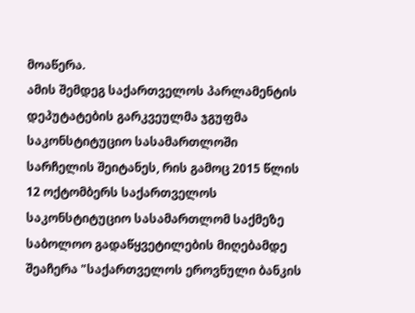მოაწერა.
ამის შემდეგ საქართველოს პარლამენტის დეპუტატების გარკვეულმა ჯგუფმა საკონსტიტუციო სასამართლოში სარჩელის შეიტანეს, რის გამოც 2015 წლის 12 ოქტომბერს საქართველოს საკონსტიტუციო სასამართლომ საქმეზე საბოლოო გადაწყვეტილების მიღებამდე შეაჩერა "საქართველოს ეროვნული ბანკის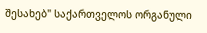შესახებ" საქართველოს ორგანული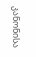კანონისა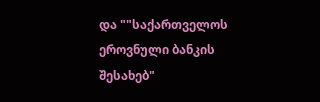და ""საქართველოს ეროვნული ბანკის შესახებ"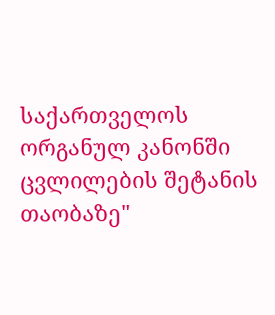საქართველოს ორგანულ კანონში ცვლილების შეტანის თაობაზე"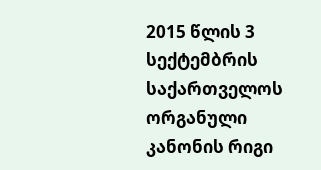2015 წლის 3 სექტემბრის საქართველოს ორგანული კანონის რიგი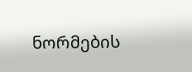ნორმების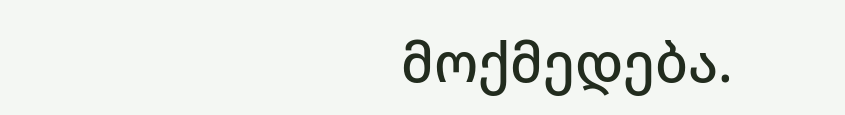მოქმედება.